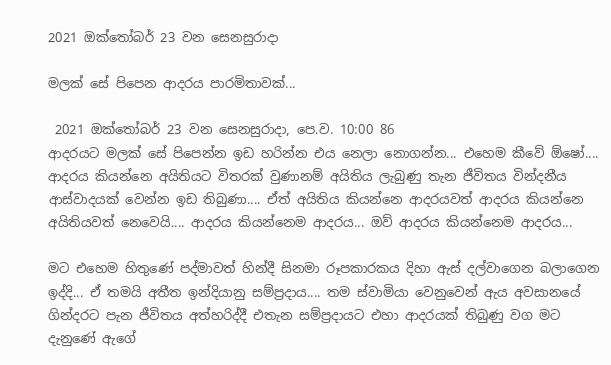2021 ඔක්තෝබර් 23 වන සෙනසුරාදා

මලක් සේ පිපෙන ආදරය පාරමිතාවක්...

 2021 ඔක්තෝබර් 23 වන සෙනසුරාදා, පෙ.ව. 10:00 86
ආදරයට මලක් සේ පිපෙන්න ඉඩ හරින්න එය නෙලා නොගන්න... එහෙම කීවේ ඕෂෝ.... ආදරය කියන්නෙ අයිතියට විතරක් වුණානම් අයිතිය ලැබුණු තැන ජීවිතය වින්දනීය ආස්වාදයක් වෙන්න ඉඩ තිබුණා.... ඒත් අයිතිය කියන්නෙ ආදරයවත් ආදරය කියන්නෙ අයිතියවත් නෙවෙයි.... ආදරය කියන්නෙම ආදරය... ඔව් ආදරය කියන්නෙම ආදරය...

මට එහෙම හිතුණේ පද්මාවත් හින්දී සිනමා රූපකාරකය දිහා ඇස් දල්වාගෙන බලාගෙන ඉද්දි... ඒ තමයි අතීත ඉන්දියානු සම්ප්‍රදාය.... තම ස්වාමියා වෙනුවෙන් ඇය අවසානයේ ගින්දරට පැන ජීවිතය අත්හරිද්දී එතැන සම්ප්‍රදායට එහා ආදරයක් තිබුණු වග මට දැනුණේ ඇගේ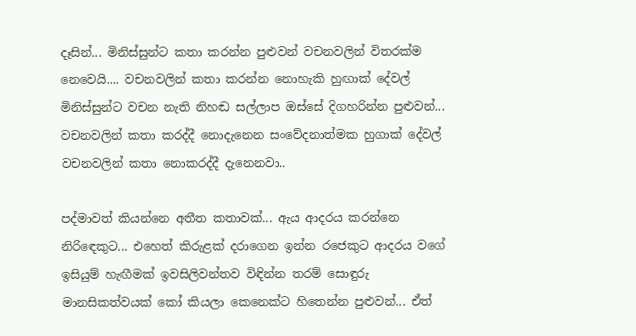දෑසින්... මිනිස්සුන්ට කතා කරන්න පුළුවන් වචනවලින් විතරක්ම නෙවෙයි.... වචනවලින් කතා කරන්න නොහැකි හුඟාක් දේවල් මිනිස්සුන්ට වචන නැති නිහඬ සල්ලාප ඔස්සේ දිගහරින්න පුළුවන්... වචනවලින් කතා කරද්දී නොදැනෙන සංවේදනාත්මක හුගාක් දේවල් වචනවලින් කතා නොකරද්දී දැනෙනවා..

පද්මාවත් කියන්නෙ අතීත කතාවක්... ඇය ආදරය කරන්නෙ නිරිඳෙකුට... එහෙත් කිරුළක් දරාගෙන ඉන්න රජෙකුට ආදරය වගේ ඉසියුම් හැඟීමක් ඉවසිලිවන්තව විඳින්න තරම් සොඳුරු මානසිකත්වයක් කෝ කියලා කෙනෙක්ට හිතෙන්න පුළුවන්... ඒත්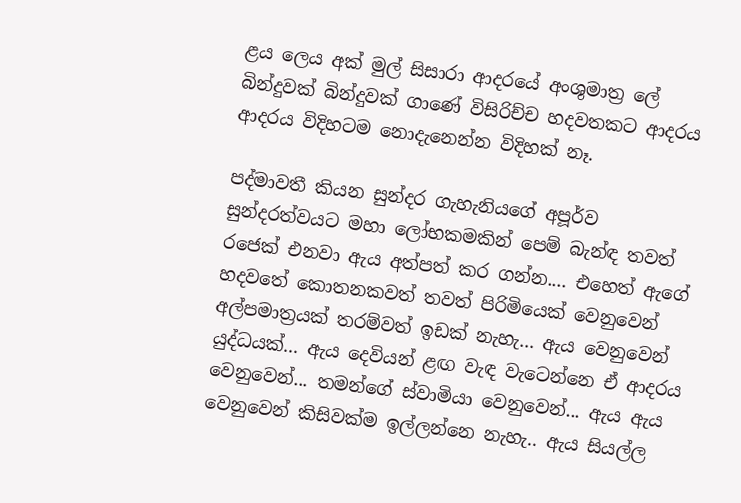ළය ලෙය අක් මුල් සිසාරා ආදරයේ අංශුමාත්‍ර ලේ බින්දුවක් බින්දුවක් ගාණේ විසිරිච්ච හදවතකට ආදරය ආදරය විදිහටම නොදැනෙන්න විදිහක් නෑ.

පද්මාවතී කියන සුන්දර ගැහැනියගේ අපූර්ව සුන්දරත්වයට මහා ලෝභකමකින් පෙම් බැන්ඳ තවත් රජෙක් එනවා ඇය අත්පත් කර ගන්න.... එහෙත් ඇගේ හදවතේ කොතනකවත් තවත් පිරිමියෙක් වෙනුවෙන් අල්පමාත්‍රයක් තරම්වත් ඉඩක් නැහැ... ඇය වෙනුවෙන් යුද්ධයක්... ඇය දෙවියන් ළඟ වැඳ වැටෙන්නෙ ඒ ආදරය වෙනුවෙන්... තමන්ගේ ස්වාමියා වෙනුවෙන්... ඇය ඇය වෙනුවෙන් කිසිවක්ම ඉල්ලන්නෙ නැහැ.. ඇය සියල්ල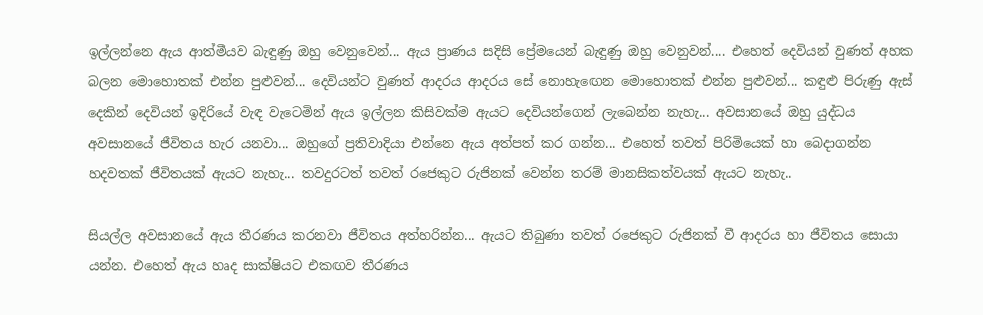ඉල්ලන්නෙ ඇය ආත්මීයව බැඳුණු ඔහු වෙනුවෙන්... ඇය ප්‍රාණය සදිසි ප්‍රේමයෙන් බැඳුණු ඔහු වෙනුවන්.... එහෙත් දෙවියන් වුණත් අහක බලන මොහොතක් එන්න පුළුවන්... දෙවියන්ට වුණත් ආදරය ආදරය සේ නොහැඟෙන මොහොතක් එන්න පුළුවන්... කඳුළු පිරුණු ඇස් දෙකින් දෙවියන් ඉදිරියේ වැඳ වැටෙමින් ඇය ඉල්ලන කිසිවක්ම ඇයට දෙවියන්ගෙන් ලැබෙන්න නැහැ... අවසානයේ ඔහු යුද්ධය අවසානයේ ජීවිතය හැර යනවා... ඔහුගේ ප්‍රතිවාදියා එන්නෙ ඇය අත්පත් කර ගන්න... එහෙත් තවත් පිරිමියෙක් හා බෙදාගන්න හදවතක් ජීවිතයක් ඇයට නැහැ... තවදුරටත් තවත් රජෙකුට රුජිනක් වෙන්න තරම් මානසිකත්වයක් ඇයට නැහැ..

සියල්ල අවසානයේ ඇය තීරණය කරනවා ජීවිතය අත්හරින්න... ඇයට තිබුණා තවත් රජෙකුට රුජිනක් වී ආදරය හා ජීවිතය සොයා යන්න. එහෙත් ඇය හෘද සාක්ෂියට එකඟව තීරණය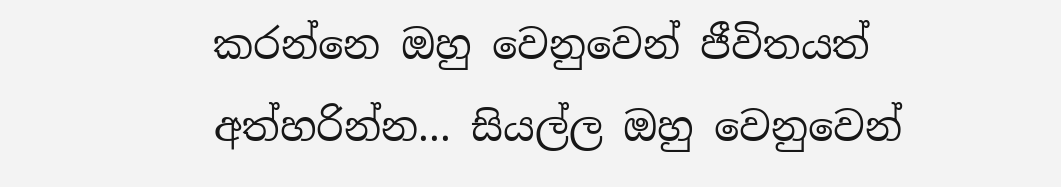කරන්නෙ ඔහු වෙනුවෙන් ජීවිතයත් අත්හරින්න... සියල්ල ඔහු වෙනුවෙන්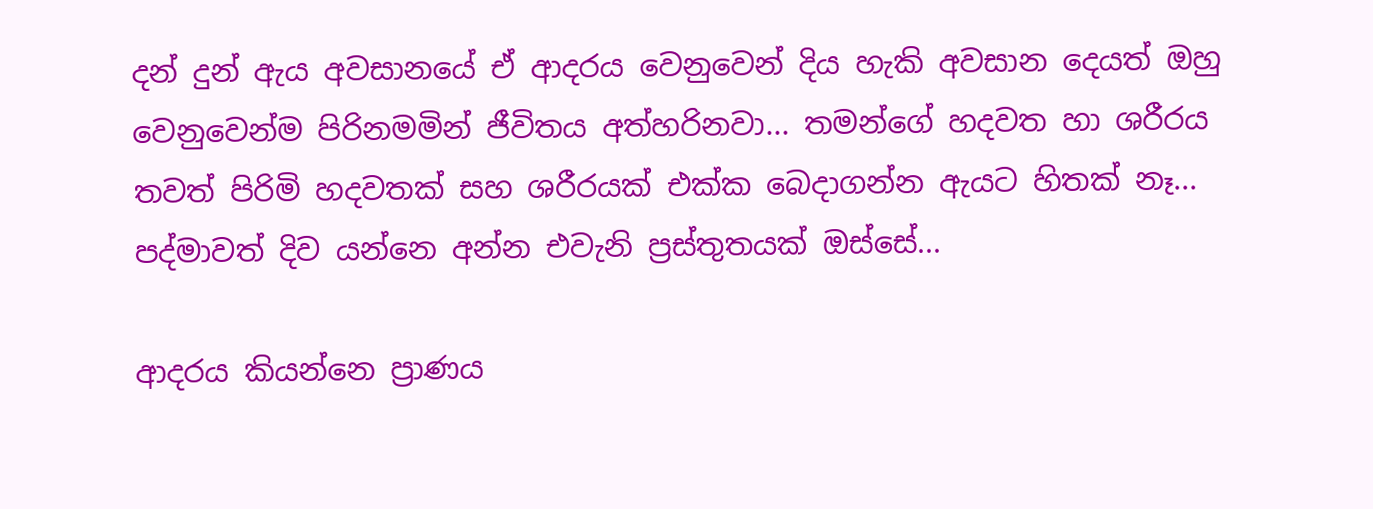දන් දුන් ඇය අවසානයේ ඒ ආදරය වෙනුවෙන් දිය හැකි අවසාන දෙයත් ඔහු වෙනුවෙන්ම පිරිනමමින් ජීවිතය අත්හරිනවා... තමන්ගේ හදවත හා ශරීරය තවත් පිරිමි හදවතක් සහ ශරීරයක් එක්ක බෙදාගන්න ඇයට හිතක් නෑ...
පද්මාවත් දිව යන්නෙ අන්න එවැනි ප්‍රස්තුතයක් ඔස්සේ...

ආදරය කියන්නෙ ප්‍රාණය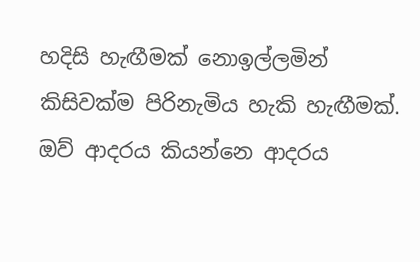හදිසි හැඟීමක් නොඉල්ලමින් කිසිවක්ම පිරිනැමිය හැකි හැඟීමක්. ඔව් ආදරය කියන්නෙ ආදරය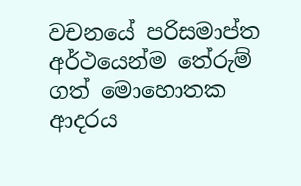වචනයේ පරිසමාප්ත අර්ථයෙන්ම තේරුම් ගත් මොහොතක ආදරය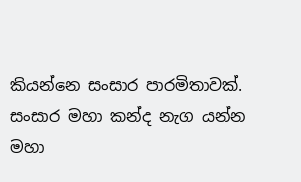කියන්නෙ සංසාර පාරමිතාවක්. සංසාර මහා කන්ද නැග යන්න මහා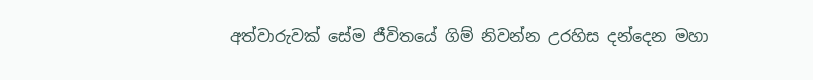අත්වාරුවක් සේම ජීවිතයේ ගිම් නිවන්න උරහිස දන්දෙන මහා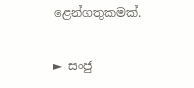ළෙන්ගතුකමක්.

► සංජු